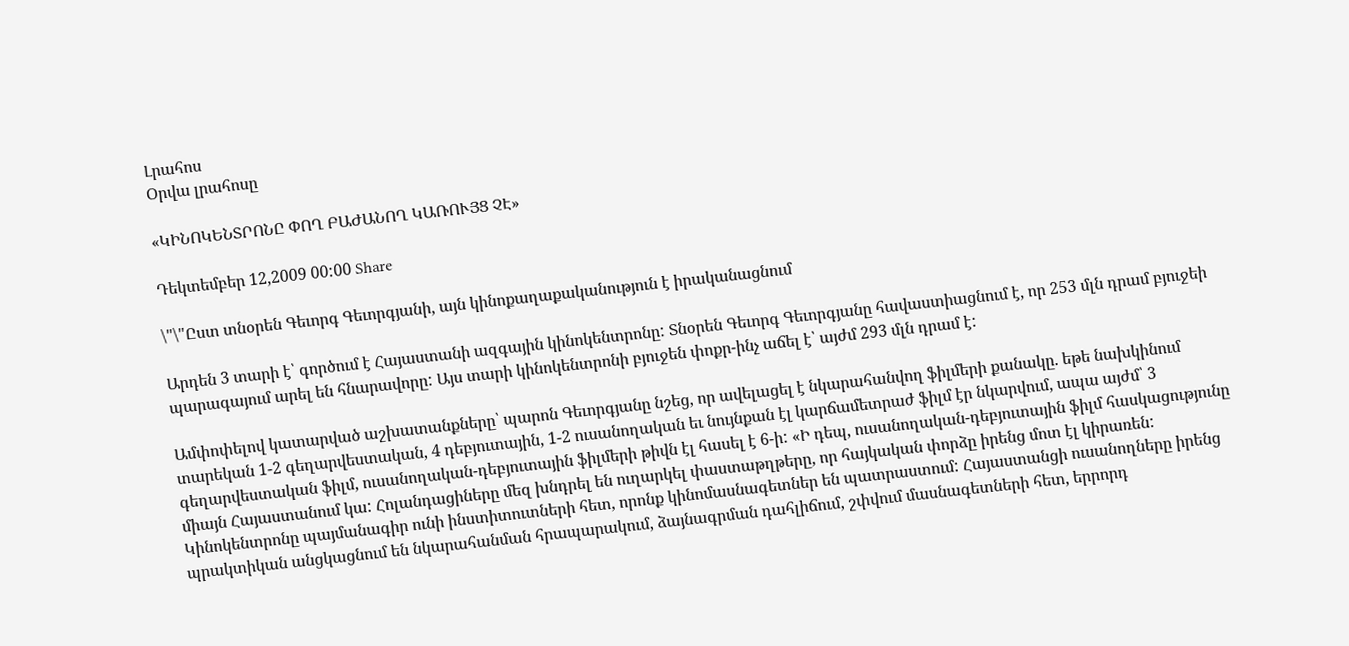Լրահոս
Օրվա լրահոսը

«ԿԻՆՈԿԵՆՏՐՈՆԸ ՓՈՂ ԲԱԺԱՆՈՂ ԿԱՌՈՒՅՑ ՉԷ»

Դեկտեմբեր 12,2009 00:00 Share

\"\"Ըստ տնօրեն Գեւորգ Գեւորգյանի, այն կինոքաղաքականություն է իրականացնում

Արդեն 3 տարի է՝ գործում է Հայաստանի ազգային կինոկենտրոնը: Տնօրեն Գեւորգ Գեւորգյանը հավաստիացնում է, որ 253 մլն դրամ բյուջեի պարագայում արել են հնարավորը: Այս տարի կինոկենտրոնի բյուջեն փոքր-ինչ աճել է՝ այժմ 293 մլն դրամ է:

Ամփոփելով կատարված աշխատանքները՝ պարոն Գեւորգյանը նշեց, որ ավելացել է նկարահանվող ֆիլմերի քանակը. եթե նախկինում տարեկան 1-2 գեղարվեստական, 4 դեբյուտային, 1-2 ուսանողական եւ նույնքան էլ կարճամետրաժ ֆիլմ էր նկարվում, ապա այժմ՝ 3 գեղարվեստական ֆիլմ, ուսանողական-դեբյուտային ֆիլմերի թիվն էլ հասել է 6-ի: «Ի դեպ, ուսանողական-դեբյուտային ֆիլմ հասկացությունը միայն Հայաստանում կա: Հոլանդացիները մեզ խնդրել են ուղարկել փաստաթղթերը, որ հայկական փորձը իրենց մոտ էլ կիրառեն: Կինոկենտրոնը պայմանագիր ունի ինստիտուտների հետ, որոնք կինոմասնագետներ են պատրաստում: Հայաստանցի ուսանողները իրենց պրակտիկան անցկացնում են նկարահանման հրապարակում, ձայնագրման դահլիճում, շփվում մասնագետների հետ, երրորդ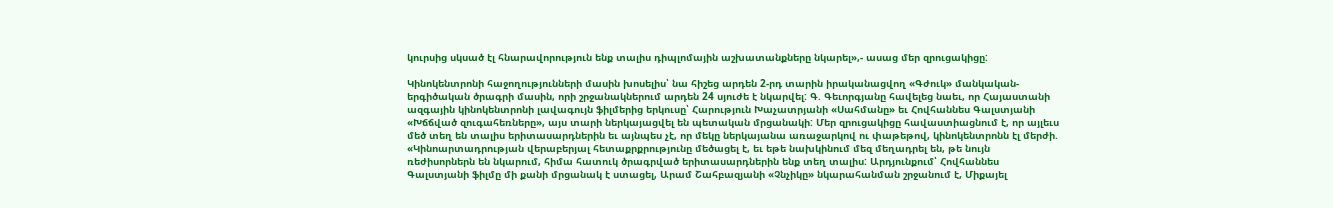կուրսից սկսած էլ հնարավորություն ենք տալիս դիպլոմային աշխատանքները նկարել»,- ասաց մեր զրուցակիցը:

Կինոկենտրոնի հաջողությունների մասին խոսելիս՝ նա հիշեց արդեն 2-րդ տարին իրականացվող «Գժուկ» մանկական-երգիծական ծրագրի մասին, որի շրջանակներում արդեն 24 սյուժե է նկարվել: Գ. Գեւորգյանը հավելեց նաեւ, որ Հայաստանի ազգային կինոկենտրոնի լավագույն ֆիլմերից երկուսը՝ Հարություն Խաչատրյանի «Սահմանը» եւ Հովհաննես Գալստյանի «Խճճված զուգահեռները», այս տարի ներկայացվել են պետական մրցանակի: Մեր զրուցակիցը հավաստիացնում է, որ այլեւս մեծ տեղ են տալիս երիտասարդներին եւ այնպես չէ, որ մեկը ներկայանա առաջարկով ու փաթեթով, կինոկենտրոնն էլ մերժի. «Կինոարտադրության վերաբերյալ հետաքրքրությունը մեծացել է, եւ եթե նախկինում մեզ մեղադրել են, թե նույն ռեժիսորներն են նկարում, հիմա հատուկ ծրագրված երիտասարդներին ենք տեղ տալիս: Արդյունքում՝ Հովհաննես Գալստյանի ֆիլմը մի քանի մրցանակ է ստացել, Արամ Շահբազյանի «Չնչիկը» նկարահանման շրջանում է, Միքայել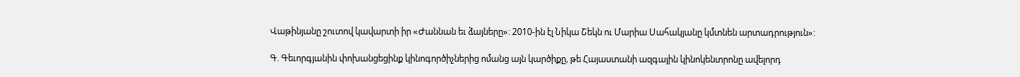Վաթինյանը շուտով կավարտի իր «Ժաննան եւ ձայները»: 2010-ին էլ Նիկա Շեկն ու Մարիա Սահակյանը կմտնեն արտադրություն»:

Գ. Գեւորգյանին փոխանցեցինք կինոգործիչներից ոմանց այն կարծիքը, թե Հայաստանի ազգային կինոկենտրոնը ավելորդ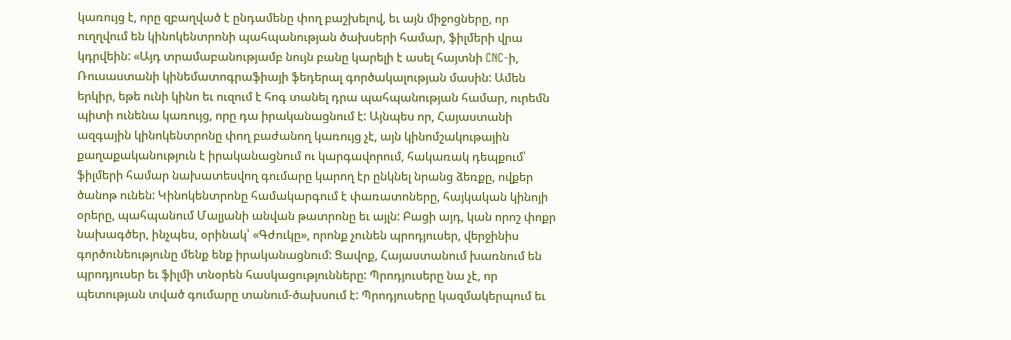կառույց է, որը զբաղված է ընդամենը փող բաշխելով, եւ այն միջոցները, որ ուղղվում են կինոկենտրոնի պահպանության ծախսերի համար, ֆիլմերի վրա կդրվեին: «Այդ տրամաբանությամբ նույն բանը կարելի է ասել հայտնի CNC-ի, Ռուսաստանի կինեմատոգրաֆիայի ֆեդերալ գործակալության մասին: Ամեն երկիր, եթե ունի կինո եւ ուզում է հոգ տանել դրա պահպանության համար, ուրեմն պիտի ունենա կառույց, որը դա իրականացնում է: Այնպես որ, Հայաստանի ազգային կինոկենտրոնը փող բաժանող կառույց չէ, այն կինոմշակութային քաղաքականություն է իրականացնում ու կարգավորում, հակառակ դեպքում՝ ֆիլմերի համար նախատեսվող գումարը կարող էր ընկնել նրանց ձեռքը, ովքեր ծանոթ ունեն: Կինոկենտրոնը համակարգում է փառատոները, հայկական կինոյի օրերը, պահպանում Մալյանի անվան թատրոնը եւ այլն: Բացի այդ, կան որոշ փոքր նախագծեր, ինչպես, օրինակ՝ «Գժուկը», որոնք չունեն պրոդյուսեր, վերջինիս գործունեությունը մենք ենք իրականացնում: Ցավոք, Հայաստանում խառնում են պրոդյուսեր եւ ֆիլմի տնօրեն հասկացությունները: Պրոդյուսերը նա չէ, որ պետության տված գումարը տանում-ծախսում է: Պրոդյուսերը կազմակերպում եւ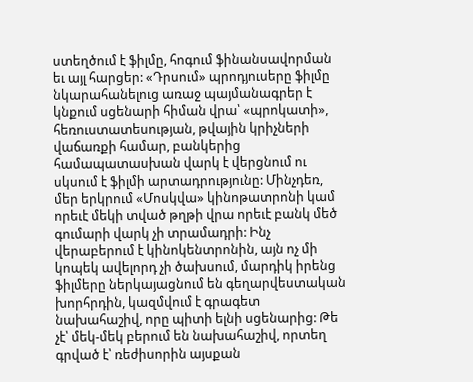ստեղծում է ֆիլմը, հոգում ֆինանսավորման եւ այլ հարցեր: «Դրսում» պրոդյուսերը ֆիլմը նկարահանելուց առաջ պայմանագրեր է կնքում սցենարի հիման վրա՝ «պրոկատի», հեռուստատեսության, թվային կրիչների վաճառքի համար, բանկերից համապատասխան վարկ է վերցնում ու սկսում է ֆիլմի արտադրությունը: Մինչդեռ, մեր երկրում «Մոսկվա» կինոթատրոնի կամ որեւէ մեկի տված թղթի վրա որեւէ բանկ մեծ գումարի վարկ չի տրամադրի: Ինչ վերաբերում է կինոկենտրոնին, այն ոչ մի կոպեկ ավելորդ չի ծախսում, մարդիկ իրենց ֆիլմերը ներկայացնում են գեղարվեստական խորհրդին, կազմվում է գրագետ նախահաշիվ, որը պիտի ելնի սցենարից: Թե չէ՝ մեկ-մեկ բերում են նախահաշիվ, որտեղ գրված է՝ ռեժիսորին այսքան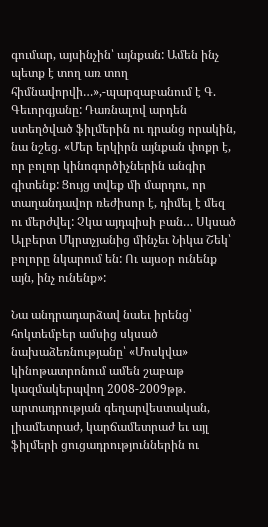գումար, այսինչին՝ այնքան: Ամեն ինչ պետք է տող առ տող հիմնավորվի…»,-պարզաբանում է Գ. Գեւորգյանը: Դառնալով արդեն ստեղծված ֆիլմերին ու դրանց որակին, նա նշեց. «Մեր երկիրն այնքան փոքր է, որ բոլոր կինոգործիչներին անգիր գիտենք: Ցույց տվեք մի մարդու, որ տաղանդավոր ռեժիսոր է, դիմել է մեզ ու մերժվել: Չկա այդպիսի բան… Սկսած Ալբերտ Մկրտչյանից մինչեւ Նիկա Շեկ՝ բոլորը նկարում են: Ու այսօր ունենք այն, ինչ ունենք»:

Նա անդրադարձավ նաեւ իրենց՝ հոկտեմբեր ամսից սկսած նախաձեռնությանը՝ «Մոսկվա» կինոթատրոնում ամեն շաբաթ կազմակերպվող 2008-2009թթ. արտադրության գեղարվեստական, լիամետրաժ, կարճամետրաժ եւ այլ ֆիլմերի ցուցադրություններին ու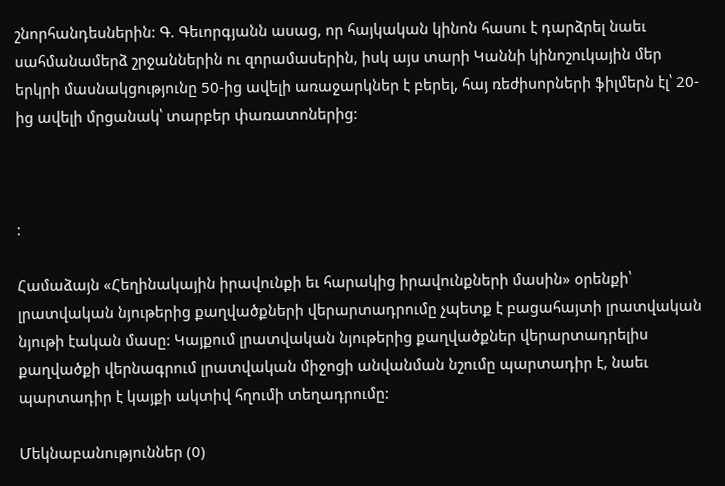շնորհանդեսներին: Գ. Գեւորգյանն ասաց, որ հայկական կինոն հասու է դարձրել նաեւ սահմանամերձ շրջաններին ու զորամասերին, իսկ այս տարի Կաննի կինոշուկային մեր երկրի մասնակցությունը 50-ից ավելի առաջարկներ է բերել, հայ ռեժիսորների ֆիլմերն էլ՝ 20-ից ավելի մրցանակ՝ տարբեր փառատոներից:



:

Համաձայն «Հեղինակային իրավունքի եւ հարակից իրավունքների մասին» օրենքի՝ լրատվական նյութերից քաղվածքների վերարտադրումը չպետք է բացահայտի լրատվական նյութի էական մասը: Կայքում լրատվական նյութերից քաղվածքներ վերարտադրելիս քաղվածքի վերնագրում լրատվական միջոցի անվանման նշումը պարտադիր է, նաեւ պարտադիր է կայքի ակտիվ հղումի տեղադրումը:

Մեկնաբանություններ (0)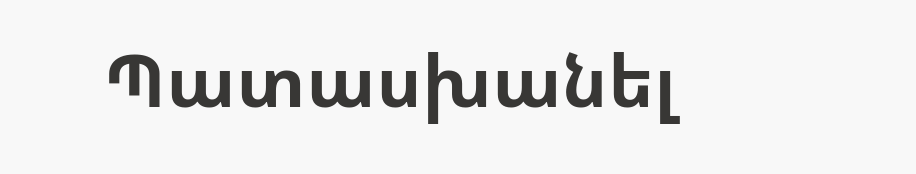Պատասխանել